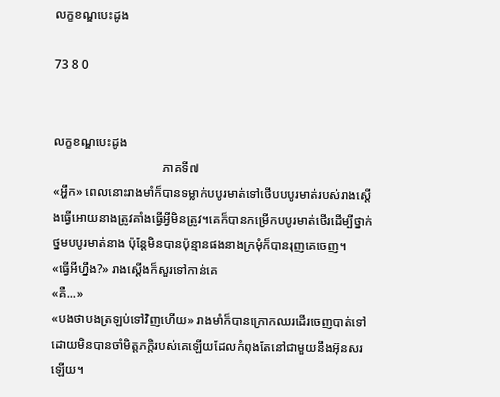លក្ខខណ្ឌបេះដូង

73 8 0


លក្ខខណ្ឌបេះដូង
                                   ភាគទី៧
«អ្ហឹក» ពេលនោះរាងមាំក៏បានទម្លាក់បបូរមាត់ទៅថើបបបូរមាត់របស់រាងស្តើងធ្វើអោយនាងត្រូវគាំងធ្វើអ្វីមិនត្រូវ។គេក៏បានកម្រើកបបូរមាត់ថើរដើម្បីថ្នាក់ថ្នមបបូរមាត់នាង ប៉ុន្តែមិនបានប៉ុន្មានផងនាងក្រមុំក៏បានរុញគេចេញ។
«ធ្វើអីហ្នឹង?» រាងស្តើងក៏សួរទៅកាន់គេ
«គឺ...»
«បងថាបងត្រឡប់ទៅវិញហើយ» រាងមាំក៏បានក្រោកឈរដើរចេញបាត់ទៅដោយមិនបានចាំមិត្តភក្តិរបស់គេឡើយដែលកំពុងតែនៅជាមួយនឹងអ៊ុនសរឡើយ។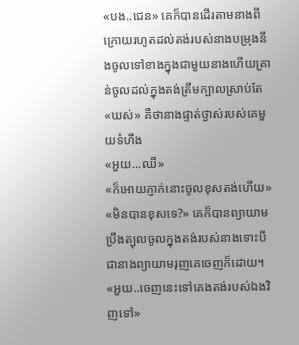«បង..ជេន» គេក៏បានដើរតាមនាងពីក្រោយរហូតដល់តង់របស់នាងបម្រុងនឹងចូលទៅខាងក្នុងជាមួយនាងហើយគ្រាន់ចូលដល់ក្នុងតង់ត្រឹមក្បាលស្រាប់តែ
«ឃស់» គឺថានាងផ្ទាត់ថ្ងាស់របស់គេមួយទំហឹង
«អួយ...ឈឺ»
«ក៏អោយភ្ញាក់នោះចូលខុសតង់ហើយ»
«មិនបានខុសទេ?» គេក៏បានព្យាយាមប្រឹងត្បុលចូលក្នុងតង់របស់នាងទោះបីជានាងព្យាយាមរុញគេចេញក៏ដោយ។
«អួយ..ចេញនេះទៅគេងតង់របស់ឯងវិញទៅ»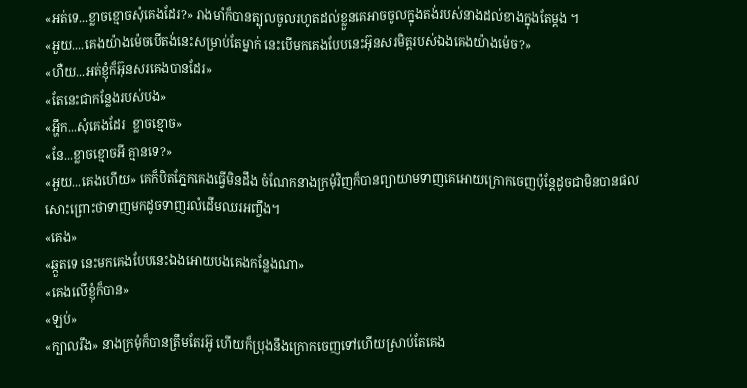«អត់ទេ...ខ្លាចខ្មោចសុំគេងដែរ?» រាងមាំក៏បានត្បុលចូលរហូតដល់ខ្លួនគេអាចចូលក្នុងតង់របស់នាងដល់ខាងក្នុងតែម្តង ។
«អួយ....គេងយ៉ាងម៉េចបើតង់នេះសម្រាប់តែម្នាក់ នេះបើមកគេងបែបនេះអ៊ុនសរមិត្តរបស់ឯងគេងយ៉ាងម៉េច?»
«ហឺយ...អត់ខ្ញុំក៏អ៊ុនសរគេងបានដែរ»
«តែនេះជាកន្លែងរបស់បង»
«អ្ហឹក...សុំគេងដែរ  ខ្លាចខ្មោច»
«នែ...ខ្លាចខ្មោចអី គ្មានទេ?»
«អួយ...គេងហើយ» គេក៏បិតភ្នែកគេងធ្វើមិនដឹង ចំណែកនាងក្រមុំវិញក៏បានព្យាយាមទាញគេអោយក្រោកចេញប៉ុន្តែដូចជាមិនបានផលសោះព្រោះថាទាញមកដូចទាញរលំដើមឈរអញ្ចឹង។
«គេង»
«ឆ្កួតទេ នេះមកគេងបែបនេះឯងអោយបងគេងកន្លែងណា»
«គេងលើខ្ញុំក៏បាន»
«ឡប់»
«ក្បាលរឹង» នាងក្រមុំក៏បានត្រឹមតែរអ៊ូ ហើយក៏ប្រុងនឹងក្រោកចេញទៅហើយស្រាប់តែគេង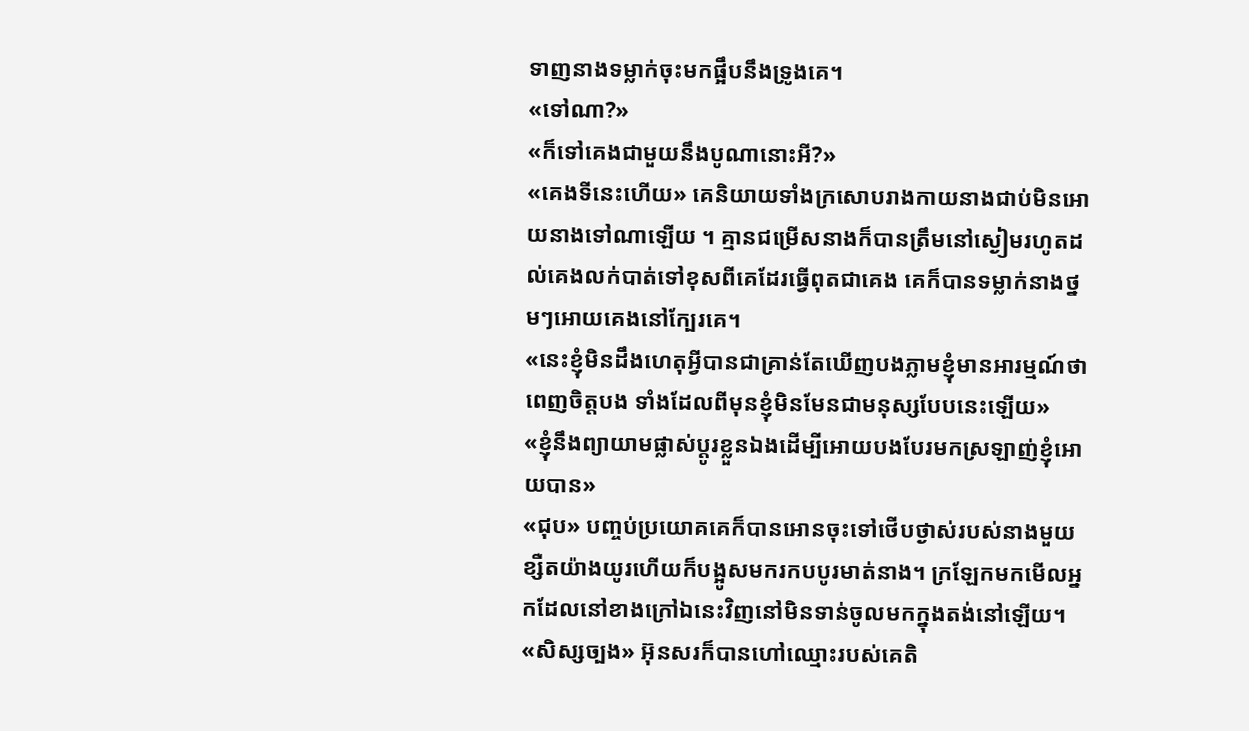ទាញនាងទម្លាក់ចុះមកផ្អឹបនឹងទ្រូងគេ។
«ទៅណា?»
«ក៏ទៅគេងជាមួយនឹងបូណានោះអី?»
«គេងទីនេះហើយ» គេនិយាយទាំងក្រសោបរាងកាយនាងជាប់មិនអោយនាងទៅណាឡើយ ។ គ្មានជម្រើសនាងក៏បានត្រឹមនៅស្ងៀមរហូតដល់គេងលក់បាត់ទៅខុសពីគេដែរធ្វើពុតជាគេង គេក៏បានទម្លាក់នាងថ្នមៗអោយគេងនៅក្បែរគេ។
«នេះខ្ញុំមិនដឹងហេតុអ្វីបានជាគ្រាន់តែឃើញបងភ្លាមខ្ញុំមានអារម្មណ៍ថាពេញចិត្តបង ទាំងដែលពីមុនខ្ញុំមិនមែនជាមនុស្សបែបនេះឡើយ»
«ខ្ញុំនឹងព្យាយាមផ្លាស់ប្តូរខ្លួនឯងដើម្បីអោយបងបែរមកស្រឡាញ់ខ្ញុំអោយបាន»
«ជុប» បញ្ចប់ប្រយោគគេក៏បានអោនចុះទៅថើបថ្ងាស់របស់នាងមួយខ្សឺតយ៉ាងយូរហើយក៏បង្អូសមករកបបូរមាត់នាង។ ក្រឡែកមកមើលអ្នកដែលនៅខាងក្រៅឯនេះវិញនៅមិនទាន់ចូលមកក្នុងតង់នៅឡើយ។
«សិស្សច្បង» អ៊ុនសរក៏បានហៅឈ្មោះរបស់គេតិ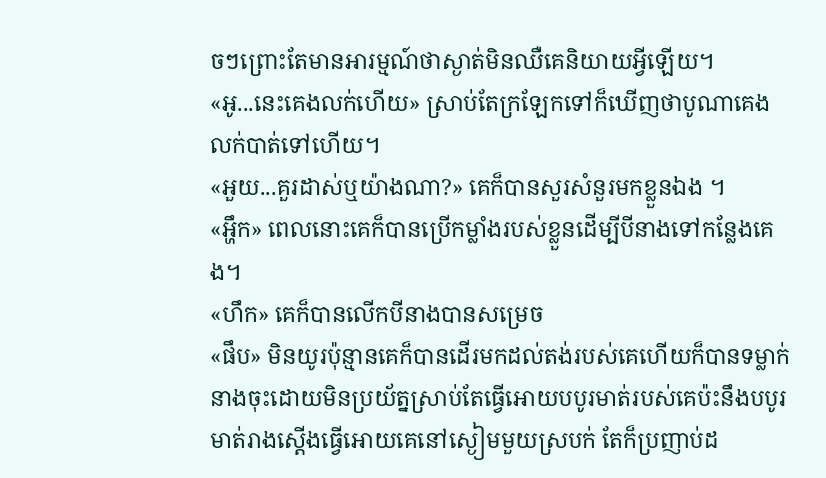ចៗព្រោះតែមានអារម្មណ៍ថាស្ងាត់មិនឈឺគេនិយាយអ្វីឡើយ។
«អូ...នេះគេងលក់ហើយ» ស្រាប់តែក្រឡែកទៅក៏ឃើញថាបូណាគេងលក់បាត់ទៅហើយ។
«អួយ...គួរដាស់ឬយ៉ាងណា?» គេក៏បានសួរសំនួរមកខ្លួនឯង ។
«អ្ហឹក» ពេលនោះគេក៏បានប្រើកម្លាំងរបស់ខ្លួនដើម្បីបីនាងទៅកន្លែងគេង។
«ហឹក» គេក៏បានលើកបីនាងបានសម្រេច
«ផឹប» មិនយូរប៉ុន្មានគេក៏បានដើរមកដល់តង់របស់គេហើយក៏បានទម្លាក់នាងចុះដោយមិនប្រយ័ត្នស្រាប់តែធ្វើអោយបបូរមាត់របស់គេប៉ះនឹងបបូរមាត់រាងស្តើងធ្វើអោយគេនៅស្ងៀមមួយស្របក់ តែក៏ប្រញាប់ដ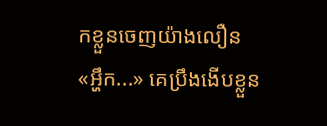កខ្លួនចេញយ៉ាងលឿន
«អ្ហឹក...» គេប្រឹងងើបខ្លួន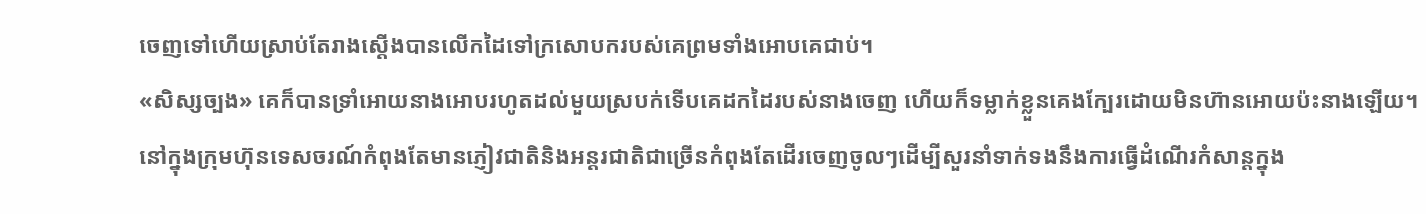ចេញទៅហើយស្រាប់តែរាងស្តើងបានលើកដៃទៅក្រសោបករបស់គេព្រមទាំងអោបគេជាប់។
«សិស្សច្បង» គេក៏បានទ្រាំអោយនាងអោបរហូតដល់មួយស្របក់ទើបគេដកដៃរបស់នាងចេញ ហើយក៏ទម្លាក់ខ្លួនគេងក្បែរដោយមិនហ៊ានអោយប៉ះនាងឡើយ។
នៅក្នុងក្រុមហ៊ុនទេសចរណ៍កំពុងតែមានភ្ញៀវជាតិនិងអន្តរជាតិជាច្រើនកំពុងតែដើរចេញចូលៗដើម្បីសួរនាំទាក់ទងនឹងការធ្វើដំណើរកំសាន្តក្នុង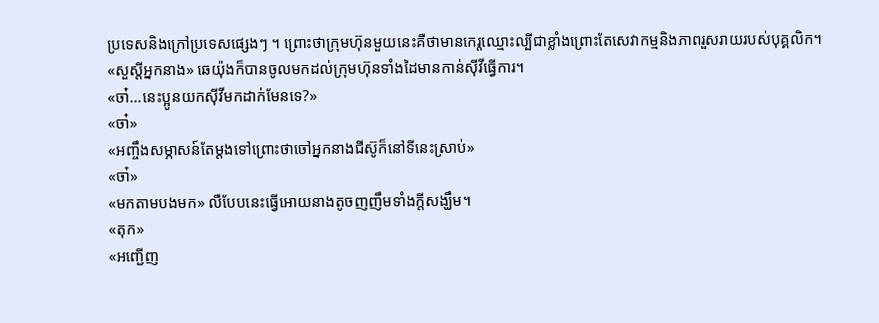ប្រទេសនិងក្រៅប្រទេសផ្សេងៗ ។ ព្រោះថាក្រុមហ៊ុនមួយនេះគឺថាមានកេរ្តឈ្មោះល្បីជាខ្លាំងព្រោះតែសេវាកម្មនិងភាពរួសរាយរបស់បុគ្គលិក។
«សួស្តីអ្នកនាង» ឆេយ៉ុងក៏បានចូលមកដល់ក្រុមហ៊ុនទាំងដៃមានកាន់ស៊ីវីធ្វើការ។
«ចា៎...នេះប្អូនយកស៊ីវីមកដាក់មែនទេ?»
«ចា៎»
«អញ្ចឹងសម្ភាសន៍តែម្តងទៅព្រោះថាចៅអ្នកនាងជីស៊ូក៏នៅទីនេះស្រាប់»
«ចា៎»
«មកតាមបងមក» លឺបែបនេះធ្វើអោយនាងតូចញញឹមទាំងក្តីសង្ឃឹម។
«តុក»
«អញ្ជើញ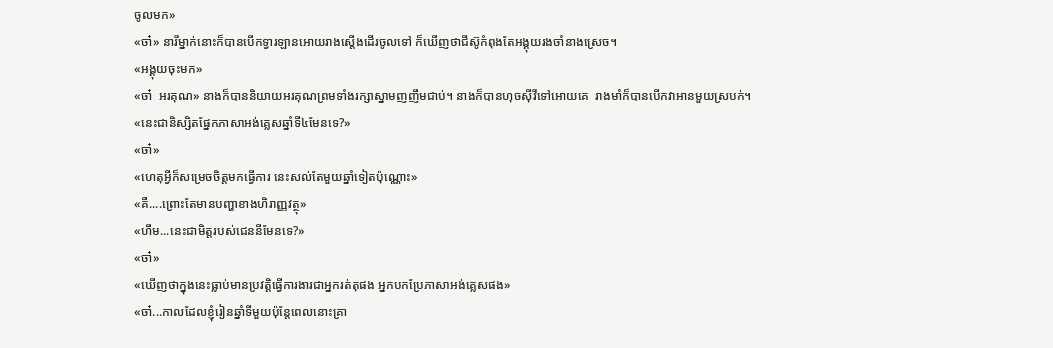ចូលមក»
«ចា៎» នារីម្នាក់នោះក៏បានបើកទ្វារឡានអោយរាងស្តើងដើរចូលទៅ ក៏ឃើញថាជីស៊ូកំពុងតែអង្គុយរងចាំនាងស្រេច។
«អង្គុយចុះមក»
«ចា៎  អរគុណ» នាងក៏បាននិយាយអរគុណព្រមទាំងរក្សាស្នាមញញឹមជាប់។ នាងក៏បានហុចស៊ីវីទៅអោយគេ  រាងមាំក៏បានបើកវាអានមួយស្របក់។
«នេះជានិស្សិតផ្នែកភាសាអង់គ្លេសឆ្នាំទី៤មែនទេ?»
«ចា៎»
«ហេតុអ្វីក៏សម្រេចចិត្តមកធ្វើការ នេះសល់តែមួយឆ្នាំទៀតប៉ុណ្ណោះ»
«គឺ....ព្រោះតែមានបញ្ហាខាងហិរាញ្ញវត្ថុ»
«ហឹម...នេះជាមិត្តរបស់ជេននីមែនទេ?»
«ចា៎»
«ឃើញថាក្នុងនេះធ្លាប់មានប្រវត្តិធ្វើការងារជាអ្នករត់តុផង អ្នកបកប្រែភាសាអង់គ្លេសផង»
«ចា៎...កាលដែលខ្ញុំរៀនឆ្នាំទីមួយប៉ុន្តែពេលនោះគ្រា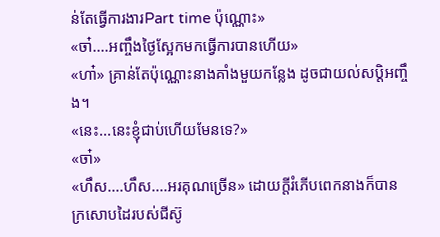ន់តែធ្វើការងារPart time ប៉ុណ្ណោះ»
«ចា៎....អញ្ចឹងថ្ងៃស្អែកមកធ្វើការបានហើយ»
«ហា៎» គ្រាន់តែប៉ុណ្ណោះនាងគាំងមួយកន្លែង ដូចជាយល់សប្តិអញ្ចឹង។
«នេះ...នេះខ្ញុំជាប់ហើយមែនទេ?»
«ចា៎»
«ហឹស....ហឹស....អរគុណច្រើន» ដោយក្តីរំភើបពេកនាងក៏បានក្រសោបដៃរបស់ជីស៊ូ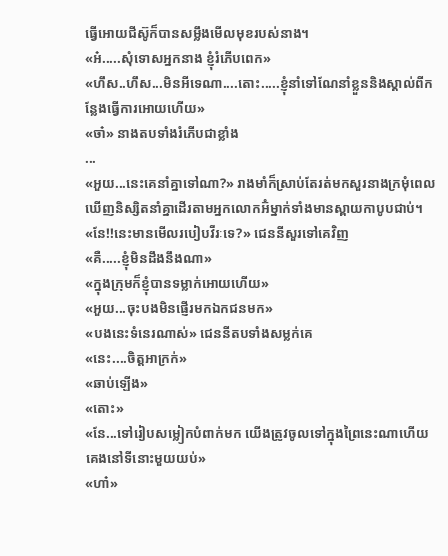ធ្វើអោយជីស៊ូក៏បានសម្លឹងមើលមុខរបស់នាង។
«អ៎.....សុំទោសអ្នកនាង ខ្ញុំរំភើបពេក»
«ហឹស..ហឹស...មិនអីទេណា....តោះ.....ខ្ញុំនាំទៅណែនាំខ្លួននិងស្គាល់ពីកន្លែងធ្វើការអោយហើយ»
«ចា៎» នាងតបទាំងរំភើបជាខ្លាំង
...
«អួយ...នេះគេនាំគ្នាទៅណា?» រាងមាំក៏ស្រាប់តែរត់មកសួរនាងក្រមុំពេលឃើញនិស្សិតនាំគ្នាដើរតាមអ្នកលោកអ៊ំម្នាក់ទាំងមានស្ពាយកាបូបជាប់។
«នែ!!នេះមានមើលរបៀបវីរៈទេ?» ជេននីសួរទៅគេវិញ
«គឺ.....ខ្ញុំមិនដឹងនឹងណា»
«ក្នុងក្រុមក៏ខ្ញុំបានទម្លាក់អោយហើយ»
«អួយ...ចុះបងមិនផ្ញើរមកឯកជនមក»
«បងនេះទំនេរណាស់» ជេននីតបទាំងសម្លក់គេ
«នេះ....ចិត្តអាក្រក់»
«ឆាប់ឡើង»
«តោះ»
«នែ...ទៅរៀបសម្លៀកបំពាក់មក យើងត្រូវចូលទៅក្នុងព្រៃនេះណាហើយគេងនៅទីនោះមួយយប់»
«ហា៎»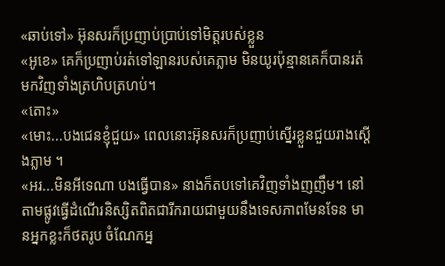«ឆាប់ទៅ» អ៊ុនសរក៏ប្រញាប់ប្រាប់ទៅមិត្តរបស់ខ្លួន
«អូខេ» គេក៏ប្រញាប់រត់ទៅឡានរបស់គេភ្លាម មិនយូរប៉ុន្មានគេក៏បានរត់មកវិញទាំងត្រហិបត្រហប់។
«តោះ»
«មោះ...បងជេនខ្ញុំជួយ» ពេលនោះអ៊ុនសរក៏ប្រញាប់ស្នើរខ្លួនជួយរាងស្តើងភ្លាម ។
«អរ...មិនអីទេណា បងធ្វើបាន» នាងក៏តបទៅគេវិញទាំងញញឹម។ នៅតាមផ្លូវធ្វើដំណើរនិស្សិតពិតជារីករាយជាមួយនឹងទេសភាពមែនទែន មានអ្នកខ្លះក៏ថតរូប ចំណែកអ្ន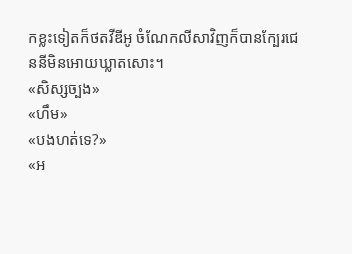កខ្លះទៀតក៏ថតវីឌីអូ ចំណែកលីសាវិញក៏បានក្បែរជេននីមិនអោយឃ្លាតសោះ។
«សិស្សច្បង»
«ហឹម»
«បងហត់ទេ?»
«អ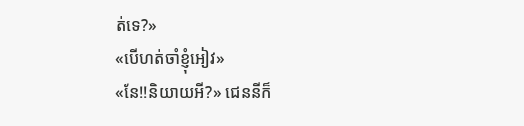ត់ទេ?»
«បើហត់ចាំខ្ញុំអៀវ»
«នែ!!និយាយអី?» ជេននីក៏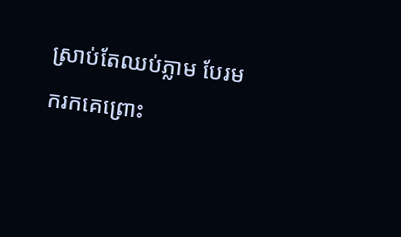ស្រាប់តែឈប់ភ្លាម បែរមករកគេព្រោះ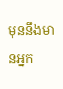មុននឹងមានអ្នក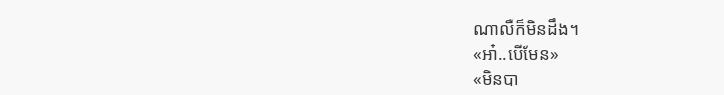ណាលឺក៏មិនដឹង។
«អា៎..បើមែន»
«មិនបា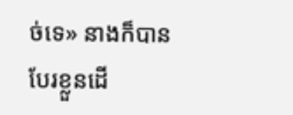ច់ទេ» នាងក៏បានបែរខ្លួនដើ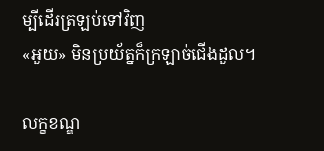ម្បីដើរត្រឡប់ទៅវិញ
«អួយ» មិនប្រយ័ត្នក៏ក្រឡាច់ជើងដួល។

លក្ខខណ្ឌ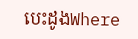បេះដូងWhere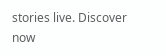stories live. Discover now